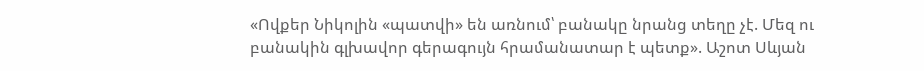«Ովքեր Նիկոլին «պատվի» են առնում՝ բանակը նրանց տեղը չէ. Մեզ ու բանակին գլխավոր գերագույն հրամանատար է պետք». Աշոտ Սևյան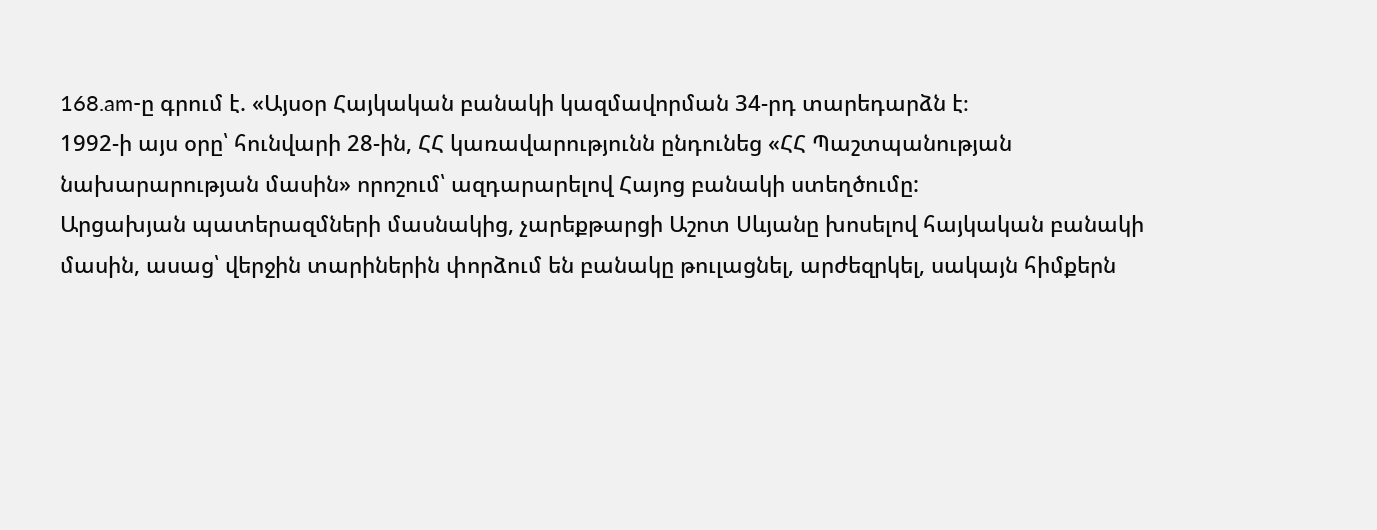168.am-ը գրում է. «Այսօր Հայկական բանակի կազմավորման 34-րդ տարեդարձն է։
1992-ի այս օրը՝ հունվարի 28-ին, ՀՀ կառավարությունն ընդունեց «ՀՀ Պաշտպանության նախարարության մասին» որոշում՝ ազդարարելով Հայոց բանակի ստեղծումը:
Արցախյան պատերազմների մասնակից, չարեքթարցի Աշոտ Սևյանը խոսելով հայկական բանակի մասին, ասաց՝ վերջին տարիներին փորձում են բանակը թուլացնել, արժեզրկել, սակայն հիմքերն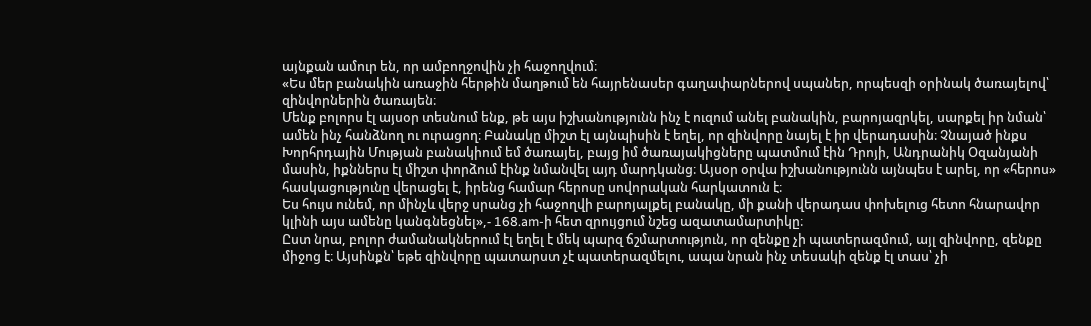այնքան ամուր են, որ ամբողջովին չի հաջողվում։
«Ես մեր բանակին առաջին հերթին մաղթում են հայրենասեր գաղափարներով սպաներ, որպեսզի օրինակ ծառայելով՝ զինվորներին ծառայեն։
Մենք բոլորս էլ այսօր տեսնում ենք, թե այս իշխանությունն ինչ է ուզում անել բանակին, բարոյազրկել, սարքել իր նման՝ ամեն ինչ հանձնող ու ուրացող։ Բանակը միշտ էլ այնպիսին է եղել, որ զինվորը նայել է իր վերադասին։ Չնայած ինքս Խորհրդային Մության բանակիում եմ ծառայել, բայց իմ ծառայակիցները պատմում էին Դրոյի, Անդրանիկ Օզանյանի մասին, իքններս էլ միշտ փորձում էինք նմանվել այդ մարդկանց։ Այսօր օրվա իշխանությունն այնպես է արել, որ «հերոս» հասկացությունը վերացել է, իրենց համար հերոսը սովորական հարկատուն է։
Ես հույս ունեմ, որ մինչև վերջ սրանց չի հաջողվի բարոյալքել բանակը, մի քանի վերադաս փոխելուց հետո հնարավոր կլինի այս ամենը կանգնեցնել»,- 168.am-ի հետ զրույցում նշեց ազատամարտիկը։
Ըստ նրա, բոլոր ժամանակներում էլ եղել է մեկ պարզ ճշմարտություն, որ զենքը չի պատերազմում, այլ զինվորը, զենքը միջոց է։ Այսինքն՝ եթե զինվորը պատարստ չէ պատերազմելու, ապա նրան ինչ տեսակի զենք էլ տաս՝ չի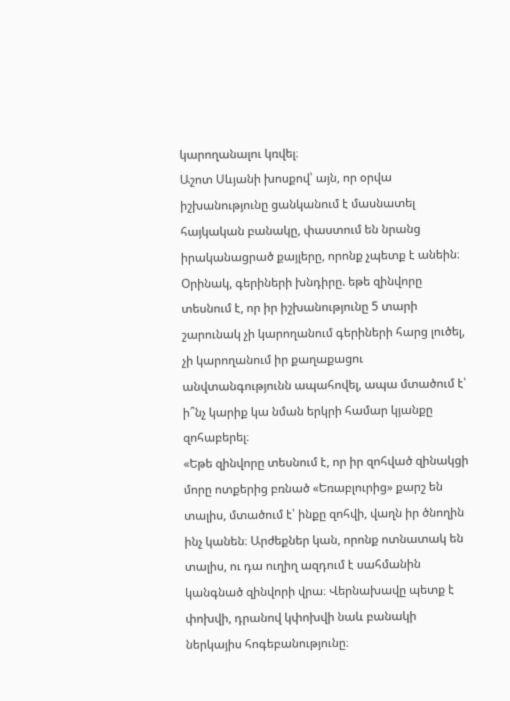կարողանալու կռվել։
Աշոտ Սևյանի խոսքով՝ այն, որ օրվա իշխանությունը ցանկանում է մասնատել հայկական բանակը, փաստում են նրանց իրականացրած քայլերը, որոնք չպետք է անեին։
Օրինակ, գերիների խնդիրը. եթե զինվորը տեսնում է, որ իր իշխանությունը 5 տարի շարունակ չի կարողանում գերիների հարց լուծել, չի կարողանում իր քաղաքացու անվտանգությունն ապահովել, ապա մտածում է՝ ի՞նչ կարիք կա նման երկրի համար կյանքը զոհաբերել։
«Եթե զինվորը տեսնում է, որ իր զոհված զինակցի մորը ոտքերից բռնած «Եռաբլուրից» քարշ են տալիս, մտածում է՝ ինքը զոհվի, վաղն իր ծնողին ինչ կանեն։ Արժեքներ կան, որոնք ոտնատակ են տալիս, ու դա ուղիղ ազդում է սահմանին կանգնած զինվորի վրա։ Վերնախավը պետք է փոխվի, դրանով կփոխվի նաև բանակի ներկայիս հոգեբանությունը։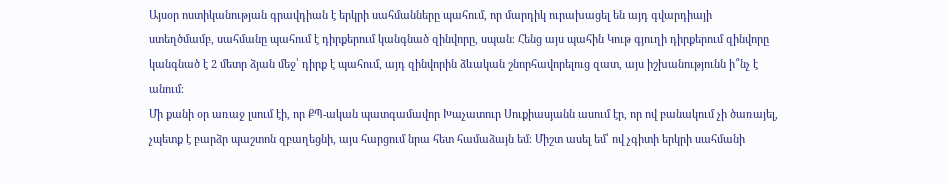Այսօր ոստիկանության գրավդիան է երկրի սահմանները պահում, որ մարդիկ ուրախացել են այդ գվարդիայի ստեղծմամբ, սահմանը պահում է դիրքերում կանգնած զինվորը, սպան։ Հենց այս պահին Կութ գյուղի դիրքերում զինվորը կանգնած է 2 մետր ձյան մեջ՝ դիրք է պահում, այդ զինվորին ձևական շնորհավորելուց զատ, այս իշխանությունն ի՞նչ է անում։
Մի քանի օր առաջ լսում էի, որ ՔՊ-ական պատգամավոր Խաչատուր Սուքիասյանն ասում էր, որ ով բանակում չի ծառայել, չպետք է բարձր պաշտոն զբաղեցնի, այս հարցում նրա հետ համաձայն եմ։ Միշտ ասել եմ՝ ով չգիտի երկրի սահմանի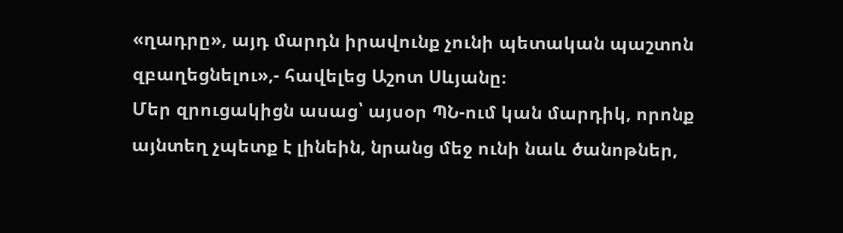«ղադրը», այդ մարդն իրավունք չունի պետական պաշտոն զբաղեցնելու»,- հավելեց Աշոտ Սևյանը։
Մեր զրուցակիցն ասաց՝ այսօր ՊՆ-ում կան մարդիկ, որոնք այնտեղ չպետք է լինեին, նրանց մեջ ունի նաև ծանոթներ,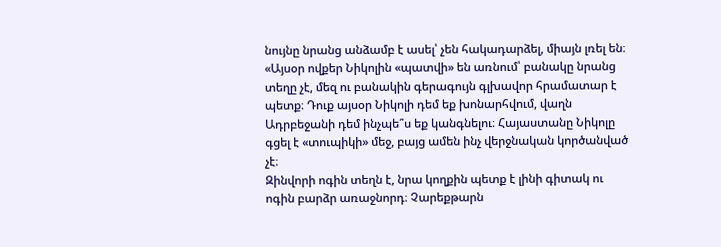նույնը նրանց անձամբ է ասել՝ չեն հակադարձել, միայն լռել են։
«Այսօր ովքեր Նիկոլին «պատվի» են առնում՝ բանակը նրանց տեղը չէ, մեզ ու բանակին գերագույն գլխավոր հրամատար է պետք։ Դուք այսօր Նիկոլի դեմ եք խոնարհվում, վաղն Ադրբեջանի դեմ ինչպե՞ս եք կանգնելու։ Հայաստանը Նիկոլը գցել է «տուպիկի» մեջ, բայց ամեն ինչ վերջնական կործանված չէ։
Զինվորի ոգին տեղն է, նրա կողքին պետք է լինի գիտակ ու ոգին բարձր առաջնորդ։ Չարեքթարն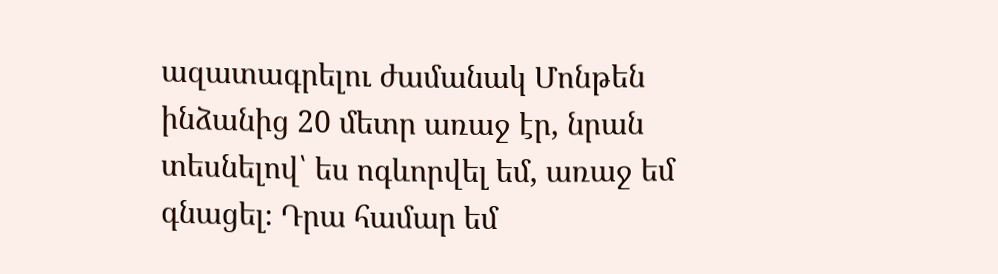ազատագրելու ժամանակ Մոնթեն ինձանից 20 մետր առաջ էր, նրան տեսնելով՝ ես ոգևորվել եմ, առաջ եմ գնացել։ Դրա համար եմ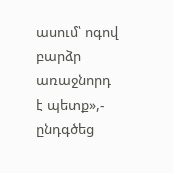ասում՝ ոգով բարձր առաջնորդ է պետք»,- ընդգծեց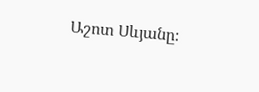Աշոտ Սևյանը։